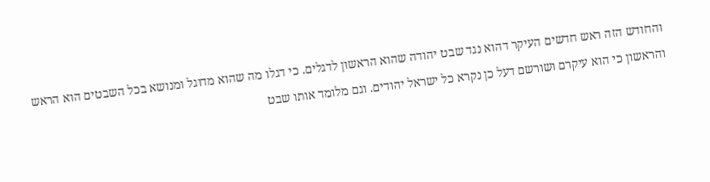והחודש הזה ראש חדשים העיקר דהוא נגד שבט יהודה שהוא הראשון לדגלים. כי דגלו מה שהוא מדוגל ומנושא בכל השבטים הוא הראש והראשון כי הוא עיקרם ושורשם דעל כן נקרא כל ישראל יהודים. וגם מלומד אותו שבט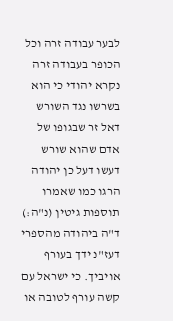לבער עבודה זרה וכל הכופר בעבודה זרה נקרא יהודי כי הוא בשרשו נגד השורש דאל זר שבגופו של אדם שהוא שורש דעשו דעל כן יהודה הרגו כמו שאמרו תוספות גיטין (נ"ה:) ד"ה ביהודה מהספרי דעז"נ ידך בעורף אויביך. כי ישראל עם קשה עורף לטובה או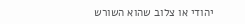יהודי או צלוב שהוא השורש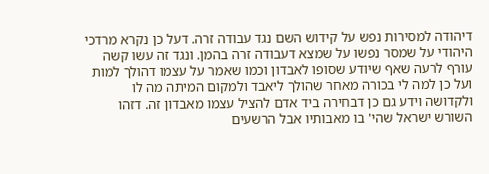דיהודה למסירות נפש על קידוש השם נגד עבודה זרה. דעל כן נקרא מרדכי היהודי על שמסר נפשו על שמצא דעבודה זרה בהמן. ונגד זה עשו קשה עורף לרעה שאף שיודע שסופו לאבדון וכמו שאמר על עצמו דהולך למות ועל כן למה לי בכורה מאחר שהולך ליאבד ולמקום המיתה מה לו ולקדושה וידע גם כן דבחירה ביד אדם להציל עצמו מאבדון זה. דזהו השורש ישראל שהי' בו מאבותיו אבל הרשעים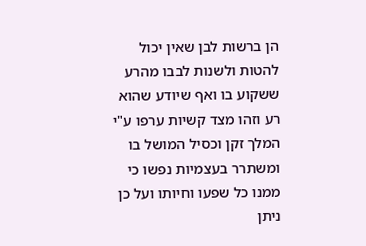הן ברשות לבן שאין יכול להטות ולשנות לבבו מהרע ששקוע בו ואף שיודע שהוא רע וזהו מצד קשיות ערפו ע"י המלך זקן וכסיל המושל בו ומשתרר בעצמיות נפשו כי ממנו כל שפעו וחיותו ועל כן ניתן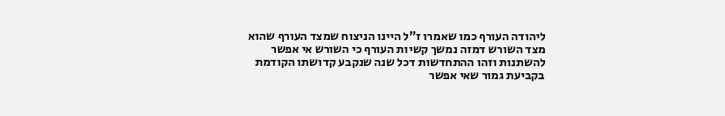ליהודה העורף כמו שאמרו ז"ל היינו הניצוח שמצד העורף שהוא מצד השורש דמזה נמשך קשיות העורף כי השורש אי אפשר להשתנות וזהו ההתחדשות דכל שנה שנקבע קדושתו הקודמת בקביעת גמור שאי אפשר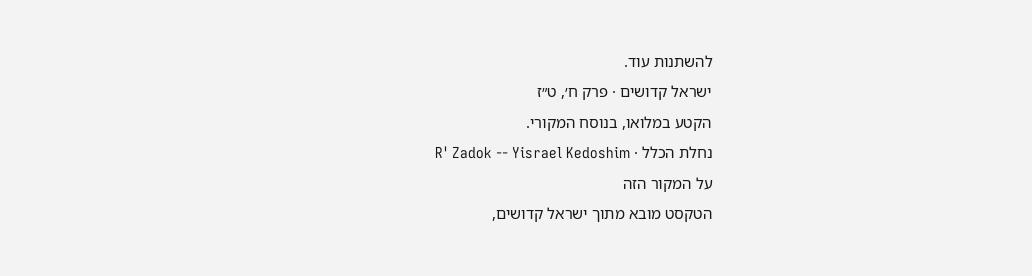להשתנות עוד.
ישראל קדושים · פרק ח׳, ט״ז
הקטע במלואו, בנוסח המקורי.
נחלת הכלל · R' Zadok -- Yisrael Kedoshim
על המקור הזה
הטקסט מובא מתוך ישראל קדושים,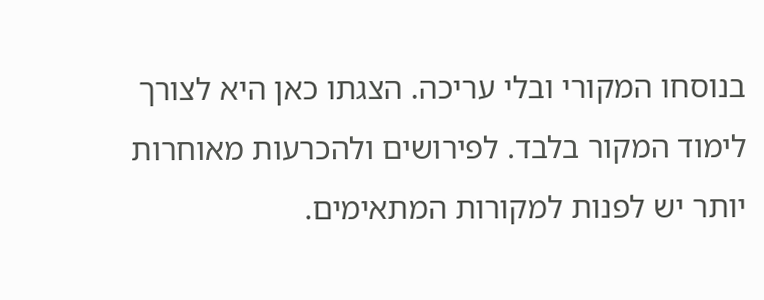בנוסחו המקורי ובלי עריכה. הצגתו כאן היא לצורך לימוד המקור בלבד. לפירושים ולהכרעות מאוחרות יותר יש לפנות למקורות המתאימים.